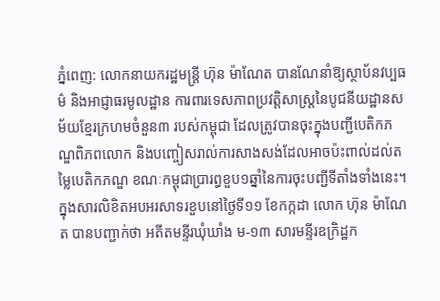ភ្នំពេញ: លោកនាយករដ្ឋមន្ត្រី ហ៊ុន ម៉ាណែត បានណែនាំឱ្យស្ថាប័នវប្បធម៌ និងអាជ្ញាធរមូលដ្ឋាន ការពារទេសភាពប្រវត្តិសាស្ត្រនៃបូជនីយដ្ឋានសម័យខ្មែរក្រហមចំនួន៣ របស់កម្ពុជា ដែលត្រូវបានចុះក្នុងបញ្ជីបេតិកភណ្ឌពិភពលោក និងបញ្ចៀសរាល់ការសាងសង់ដែលអាចប៉ះពាល់ដល់តម្លៃបេតិកភណ្ឌ ខណៈកម្ពុជាប្រារព្ធខួប១ឆ្នាំនៃការចុះបញ្ជីទីតាំងទាំងនេះ។
ក្នុងសារលិខិតអបអរសាទរខួបនៅថ្ងៃទី១១ ខែកក្កដា លោក ហ៊ុន ម៉ាណែត បានបញ្ជាក់ថា អតីតមន្ទីរឃុំឃាំង ម-១៣ សារមន្ទីរឧក្រិដ្ឋក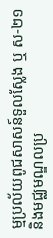ម្មប្រល័យពូជសាសន៍ទួលស្លែង ឬ ស-២១ និងមជ្ឈមណ្ឌលប្រ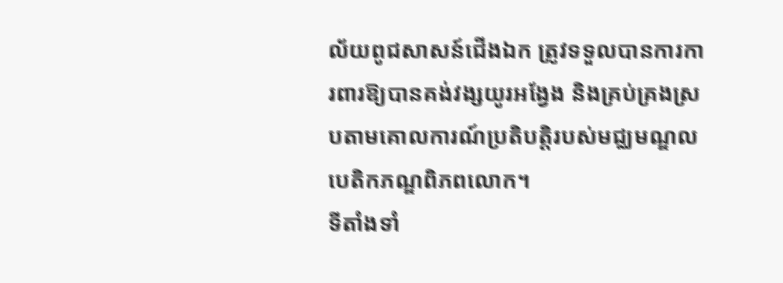ល័យពូជសាសន៍ជើងឯក ត្រូវទទួលបានការការពារឱ្យបានគង់វង្សយូរអង្វែង និងគ្រប់គ្រងស្របតាមគោលការណ៍ប្រតិបត្តិរបស់មជ្ឈមណ្ឌលបេតិកភណ្ឌពិភពលោក។
ទីតាំងទាំ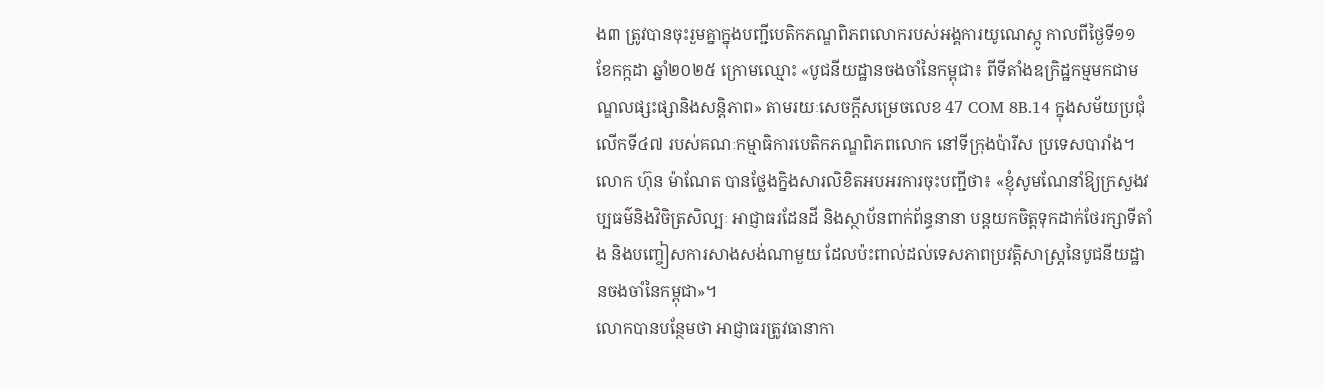ង៣ ត្រូវបានចុះរួមគ្នាក្នុងបញ្ជីបេតិកភណ្ឌពិភពលោករបស់អង្គការយូណេស្កូ កាលពីថ្ងៃទី១១ ខែកក្កដា ឆ្នាំ២០២៥ ក្រោមឈ្មោះ «បូជនីយដ្ឋានចងចាំនៃកម្ពុជា៖ ពីទីតាំងឧក្រិដ្ឋកម្មមកជាមណ្ឌលផ្សះផ្សានិងសន្តិភាព» តាមរយៈសេចក្តីសម្រេចលេខ 47 COM 8B.14 ក្នុងសម័យប្រជុំលើកទី៤៧ របស់គណៈកម្មាធិការបេតិកភណ្ឌពិភពលោក នៅទីក្រុងប៉ារីស ប្រទេសបារាំង។
លោក ហ៊ុន ម៉ាណែត បានថ្លែងក្និងសារលិខិតអបអរការចុះបញ្ជីថា៖ «ខ្ញុំសូមណែនាំឱ្យក្រសួងវប្បធម៌និងវិចិត្រសិល្បៈ អាជ្ញាធរដែនដី និងស្ថាប័នពាក់ព័ន្ធនានា បន្តយកចិត្តទុកដាក់ថែរក្សាទីតាំង និងបញ្ចៀសការសាងសង់ណាមួយ ដែលប៉ះពាល់ដល់ទេសភាពប្រវត្តិសាស្ត្រនៃបូជនីយដ្ឋានចងចាំនៃកម្ពុជា»។
លោកបានបន្ថែមថា អាជ្ញាធរត្រូវធានាកា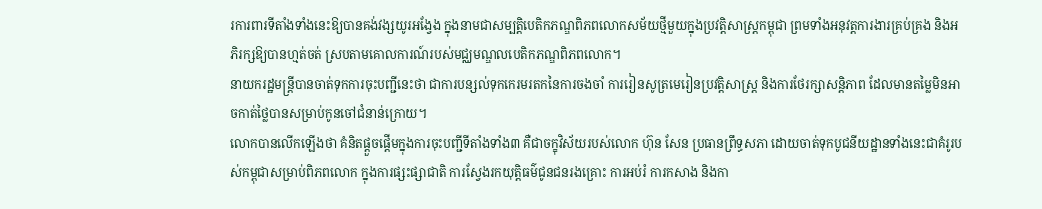រការពារទីតាំងទាំងនេះឱ្យបានគង់វង្សយូរអង្វែង ក្នុងនាមជាសម្បត្តិបេតិកភណ្ឌពិភពលោកសម័យថ្មីមួយក្នុងប្រវត្តិសាស្ត្រកម្ពុជា ព្រមទាំងអនុវត្តការងារគ្រប់គ្រង និងអភិរក្សឱ្យបានហ្មត់ចត់ ស្របតាមគោលការណ៍របស់មជ្ឈមណ្ឌលបេតិកភណ្ឌពិភពលោក។
នាយករដ្ឋមន្ត្រីបានចាត់ទុកការចុះបញ្ជីនេះថា ជាការបន្សល់ទុកកេរមរតកនៃការចងចាំ ការរៀនសូត្រមេរៀនប្រវត្តិសាស្ត្រ និងការថែរក្សាសន្តិភាព ដែលមានតម្លៃមិនអាចកាត់ថ្លៃបានសម្រាប់កូនចៅជំនាន់ក្រោយ។
លោកបានលើកឡើងថា គំនិតផ្តួចផ្តើមក្នុងការចុះបញ្ជីទីតាំងទាំង៣ គឺជាចក្ខុវិស័យរបស់លោក ហ៊ុន សែន ប្រធានព្រឹទ្ធសភា ដោយចាត់ទុកបូជនីយដ្ឋានទាំងនេះជាគំរូរបស់កម្ពុជាសម្រាប់ពិភពលោក ក្នុងការផ្សះផ្សាជាតិ ការស្វែងរកយុត្តិធម៌ជូនជនរងគ្រោះ ការអប់រំ ការកសាង និងកា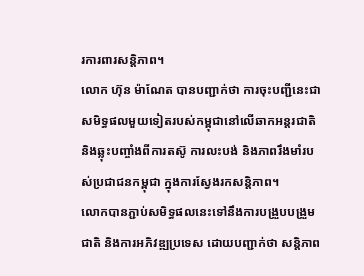រការពារសន្តិភាព។
លោក ហ៊ុន ម៉ាណែត បានបញ្ជាក់ថា ការចុះបញ្ជីនេះជាសមិទ្ធផលមួយទៀតរបស់កម្ពុជានៅលើឆាកអន្តរជាតិ និងឆ្លុះបញ្ចាំងពីការតស៊ូ ការលះបង់ និងភាពរឹងមាំរបស់ប្រជាជនកម្ពុជា ក្នុងការស្វែងរកសន្តិភាព។
លោកបានភ្ជាប់សមិទ្ធផលនេះទៅនឹងការបង្រួបបង្រួមជាតិ និងការអភិវឌ្ឍប្រទេស ដោយបញ្ជាក់ថា សន្តិភាព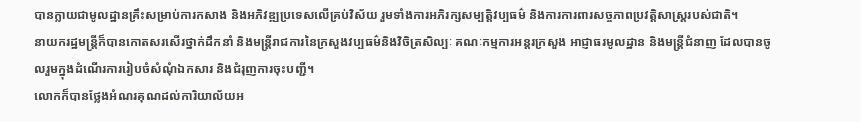បានក្លាយជាមូលដ្ឋានគ្រឹះសម្រាប់ការកសាង និងអភិវឌ្ឍប្រទេសលើគ្រប់វិស័យ រួមទាំងការអភិរក្សសម្បត្តិវប្បធម៌ និងការការពារសច្ចភាពប្រវត្តិសាស្ត្ររបស់ជាតិ។
នាយករដ្ឋមន្ត្រីក៏បានកោតសរសើរថ្នាក់ដឹកនាំ និងមន្ត្រីរាជការនៃក្រសួងវប្បធម៌និងវិចិត្រសិល្បៈ គណៈកម្មការអន្តរក្រសួង អាជ្ញាធរមូលដ្ឋាន និងមន្ត្រីជំនាញ ដែលបានចូលរួមក្នុងដំណើរការរៀបចំសំណុំឯកសារ និងជំរុញការចុះបញ្ជី។
លោកក៏បានថ្លែងអំណរគុណដល់ការិយាល័យអ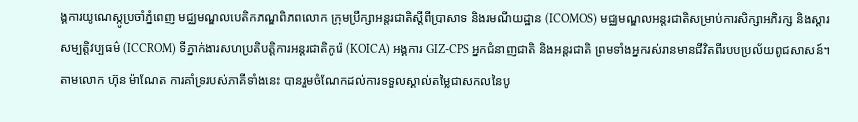ង្គការយូណេស្កូប្រចាំភ្នំពេញ មជ្ឈមណ្ឌលបេតិកភណ្ឌពិភពលោក ក្រុមប្រឹក្សាអន្តរជាតិស្តីពីប្រាសាទ និងរមណីយដ្ឋាន (ICOMOS) មជ្ឈមណ្ឌលអន្តរជាតិសម្រាប់ការសិក្សាអភិរក្ស និងស្តារសម្បត្តិវប្បធម៌ (ICCROM) ទីភ្នាក់ងារសហប្រតិបត្តិការអន្តរជាតិកូរ៉េ (KOICA) អង្គការ GIZ-CPS អ្នកជំនាញជាតិ និងអន្តរជាតិ ព្រមទាំងអ្នករស់រានមានជីវិតពីរបបប្រល័យពូជសាសន៍។
តាមលោក ហ៊ុន ម៉ាណែត ការគាំទ្ររបស់ភាគីទាំងនេះ បានរួមចំណែកដល់ការទទួលស្គាល់តម្លៃជាសកលនៃបូ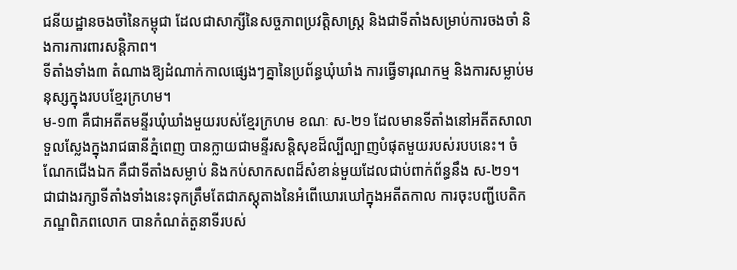ជនីយដ្ឋានចងចាំនៃកម្ពុជា ដែលជាសាក្សីនៃសច្ចភាពប្រវត្តិសាស្ត្រ និងជាទីតាំងសម្រាប់ការចងចាំ និងការការពារសន្តិភាព។
ទីតាំងទាំង៣ តំណាងឱ្យដំណាក់កាលផ្សេងៗគ្នានៃប្រព័ន្ធឃុំឃាំង ការធ្វើទារុណកម្ម និងការសម្លាប់មនុស្សក្នុងរបបខ្មែរក្រហម។
ម-១៣ គឺជាអតីតមន្ទីរឃុំឃាំងមួយរបស់ខ្មែរក្រហម ខណៈ ស-២១ ដែលមានទីតាំងនៅអតីតសាលាទួលស្លែងក្នុងរាជធានីភ្នំពេញ បានក្លាយជាមន្ទីរសន្តិសុខដ៏ល្បីល្បាញបំផុតមួយរបស់របបនេះ។ ចំណែកជើងឯក គឺជាទីតាំងសម្លាប់ និងកប់សាកសពដ៏សំខាន់មួយដែលជាប់ពាក់ព័ន្ធនឹង ស-២១។
ជាជាងរក្សាទីតាំងទាំងនេះទុកត្រឹមតែជាភស្តុតាងនៃអំពើឃោរឃៅក្នុងអតីតកាល ការចុះបញ្ជីបេតិកភណ្ឌពិភពលោក បានកំណត់តួនាទីរបស់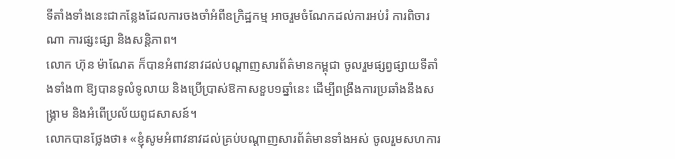ទីតាំងទាំងនេះជាកន្លែងដែលការចងចាំអំពីឧក្រិដ្ឋកម្ម អាចរួមចំណែកដល់ការអប់រំ ការពិចារណា ការផ្សះផ្សា និងសន្តិភាព។
លោក ហ៊ុន ម៉ាណែត ក៏បានអំពាវនាវដល់បណ្តាញសារព័ត៌មានកម្ពុជា ចូលរួមផ្សព្វផ្សាយទីតាំងទាំង៣ ឱ្យបានទូលំទូលាយ និងប្រើប្រាស់ឱកាសខួប១ឆ្នាំនេះ ដើម្បីពង្រឹងការប្រឆាំងនឹងសង្គ្រាម និងអំពើប្រល័យពូជសាសន៍។
លោកបានថ្លែងថា៖ «ខ្ញុំសូមអំពាវនាវដល់គ្រប់បណ្តាញសារព័ត៌មានទាំងអស់ ចូលរួមសហការ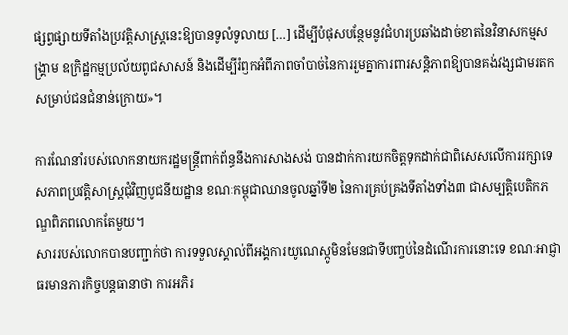ផ្សព្វផ្សាយទីតាំងប្រវត្តិសាស្ត្រនេះឱ្យបានទូលំទូលាយ […] ដើម្បីបំផុសបន្ថែមនូវជំហរប្រឆាំងដាច់ខាតនៃវិនាសកម្មសង្គ្រាម ឧក្រិដ្ឋកម្មប្រល័យពូជសាសន៍ និងដើម្បីរំឭកអំពីភាពចាំបាច់នៃការរួមគ្នាការពារសន្តិភាពឱ្យបានគង់វង្សជាមរតកសម្រាប់ជនជំនាន់ក្រោយ»។

ការណែនាំរបស់លោកនាយករដ្ឋមន្ត្រីពាក់ព័ន្ធនឹងការសាងសង់ បានដាក់ការយកចិត្តទុកដាក់ជាពិសេសលើការរក្សាទេសភាពប្រវត្តិសាស្ត្រជុំវិញបូជនីយដ្ឋាន ខណៈកម្ពុជាឈានចូលឆ្នាំទី២ នៃការគ្រប់គ្រងទីតាំងទាំង៣ ជាសម្បត្តិបេតិកភណ្ឌពិភពលោកតែមួយ។
សាររបស់លោកបានបញ្ជាក់ថា ការទទួលស្គាល់ពីអង្គការយូណេស្កូមិនមែនជាទីបញ្ចប់នៃដំណើរការនោះទេ ខណៈអាជ្ញាធរមានភារកិច្ចបន្តធានាថា ការអភិរ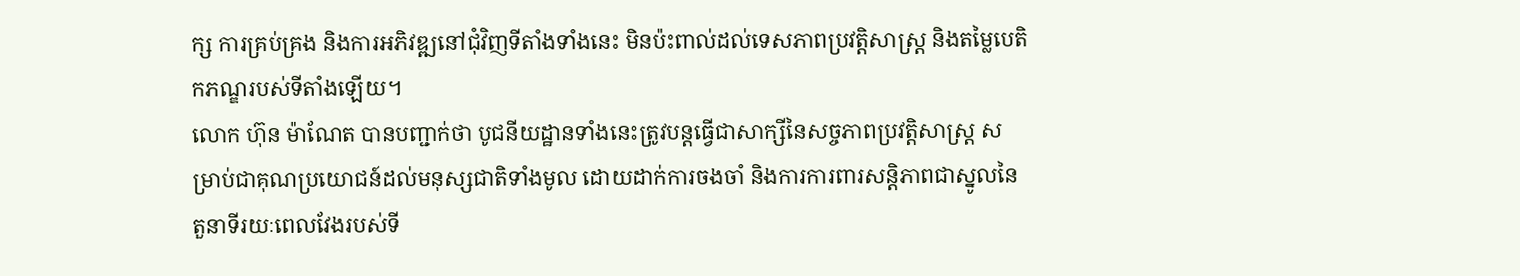ក្ស ការគ្រប់គ្រង និងការអភិវឌ្ឍនៅជុំវិញទីតាំងទាំងនេះ មិនប៉ះពាល់ដល់ទេសភាពប្រវត្តិសាស្ត្រ និងតម្លៃបេតិកភណ្ឌរបស់ទីតាំងឡើយ។
លោក ហ៊ុន ម៉ាណែត បានបញ្ជាក់ថា បូជនីយដ្ឋានទាំងនេះត្រូវបន្តធ្វើជាសាក្សីនៃសច្ចភាពប្រវត្តិសាស្ត្រ សម្រាប់ជាគុណប្រយោជន៍ដល់មនុស្សជាតិទាំងមូល ដោយដាក់ការចងចាំ និងការការពារសន្តិភាពជាស្នូលនៃតួនាទីរយៈពេលវែងរបស់ទី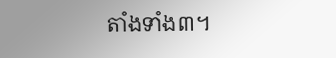តាំងទាំង៣។